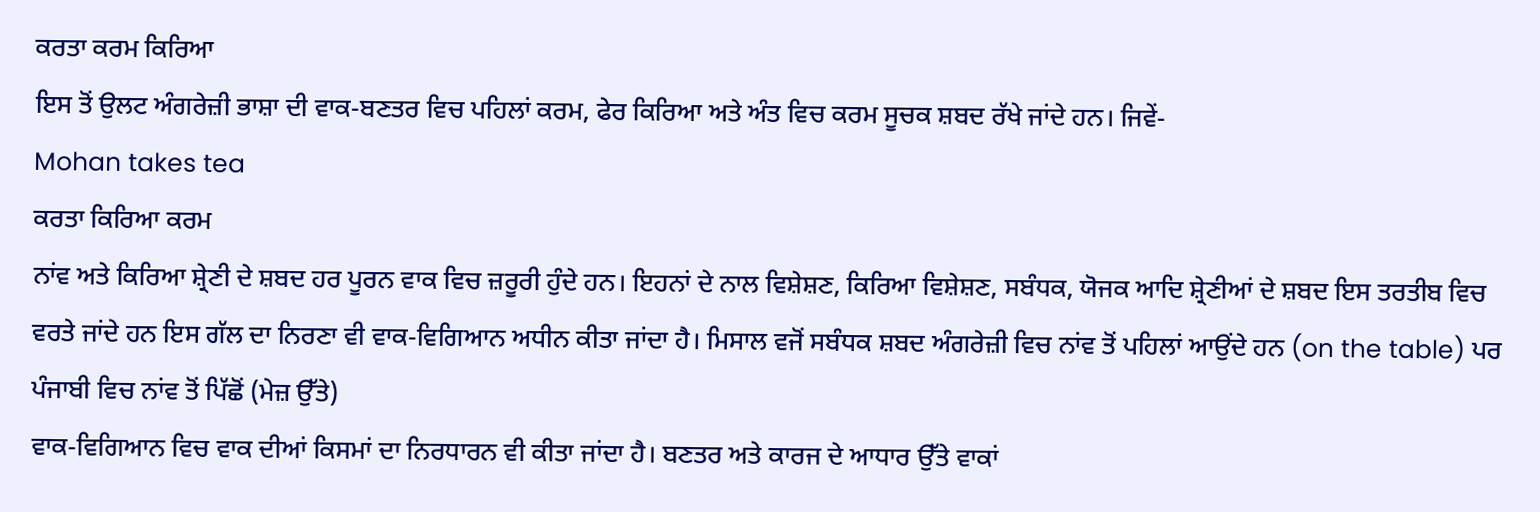ਕਰਤਾ ਕਰਮ ਕਿਰਿਆ
ਇਸ ਤੋਂ ਉਲਟ ਅੰਗਰੇਜ਼ੀ ਭਾਸ਼ਾ ਦੀ ਵਾਕ-ਬਣਤਰ ਵਿਚ ਪਹਿਲਾਂ ਕਰਮ, ਫੇਰ ਕਿਰਿਆ ਅਤੇ ਅੰਤ ਵਿਚ ਕਰਮ ਸੂਚਕ ਸ਼ਬਦ ਰੱਖੇ ਜਾਂਦੇ ਹਨ। ਜਿਵੇਂ-
Mohan takes tea
ਕਰਤਾ ਕਿਰਿਆ ਕਰਮ
ਨਾਂਵ ਅਤੇ ਕਿਰਿਆ ਸ਼੍ਰੇਣੀ ਦੇ ਸ਼ਬਦ ਹਰ ਪੂਰਨ ਵਾਕ ਵਿਚ ਜ਼ਰੂਰੀ ਹੁੰਦੇ ਹਨ। ਇਹਨਾਂ ਦੇ ਨਾਲ ਵਿਸ਼ੇਸ਼ਣ, ਕਿਰਿਆ ਵਿਸ਼ੇਸ਼ਣ, ਸਬੰਧਕ, ਯੋਜਕ ਆਦਿ ਸ਼੍ਰੇਣੀਆਂ ਦੇ ਸ਼ਬਦ ਇਸ ਤਰਤੀਬ ਵਿਚ ਵਰਤੇ ਜਾਂਦੇ ਹਨ ਇਸ ਗੱਲ ਦਾ ਨਿਰਣਾ ਵੀ ਵਾਕ-ਵਿਗਿਆਨ ਅਧੀਨ ਕੀਤਾ ਜਾਂਦਾ ਹੈ। ਮਿਸਾਲ ਵਜੋਂ ਸਬੰਧਕ ਸ਼ਬਦ ਅੰਗਰੇਜ਼ੀ ਵਿਚ ਨਾਂਵ ਤੋਂ ਪਹਿਲਾਂ ਆਉਂਦੇ ਹਨ (on the table) ਪਰ ਪੰਜਾਬੀ ਵਿਚ ਨਾਂਵ ਤੋਂ ਪਿੱਛੋਂ (ਮੇਜ਼ ਉੱਤੇ)
ਵਾਕ-ਵਿਗਿਆਨ ਵਿਚ ਵਾਕ ਦੀਆਂ ਕਿਸਮਾਂ ਦਾ ਨਿਰਧਾਰਨ ਵੀ ਕੀਤਾ ਜਾਂਦਾ ਹੈ। ਬਣਤਰ ਅਤੇ ਕਾਰਜ ਦੇ ਆਧਾਰ ਉੱਤੇ ਵਾਕਾਂ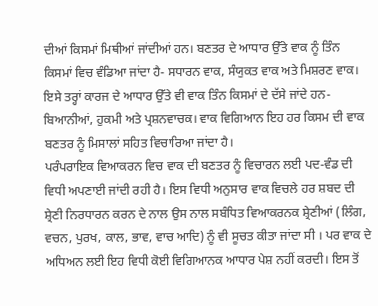ਦੀਆਂ ਕਿਸਮਾਂ ਮਿਥੀਆਂ ਜਾਂਦੀਆਂ ਹਨ। ਬਣਤਰ ਦੇ ਆਧਾਰ ਉੱਤੇ ਵਾਕ ਨੂੰ ਤਿੰਨ ਕਿਸਮਾਂ ਵਿਚ ਵੰਡਿਆ ਜਾਂਦਾ ਹੈ- ਸਧਾਰਨ ਵਾਕ, ਸੰਯੁਕਤ ਵਾਕ ਅਤੇ ਮਿਸ਼ਰਣ ਵਾਕ। ਇਸੇ ਤਰ੍ਹਾਂ ਕਾਰਜ ਦੇ ਆਧਾਰ ਉੱਤੇ ਵੀ ਵਾਕ ਤਿੰਨ ਕਿਸਮਾਂ ਦੇ ਦੱਸੇ ਜਾਂਦੇ ਹਨ- ਬਿਆਨੀਆਂ, ਹੁਕਮੀ ਅਤੇ ਪ੍ਰਸ਼ਨਵਾਚਕ। ਵਾਕ ਵਿਗਿਆਨ ਇਹ ਹਰ ਕਿਸਮ ਦੀ ਵਾਕ ਬਣਤਰ ਨੂੰ ਮਿਸਾਲਾਂ ਸਹਿਤ ਵਿਚਾਰਿਆ ਜਾਂਦਾ ਹੈ।
ਪਰੰਪਰਾਇਕ ਵਿਆਕਰਨ ਵਿਚ ਵਾਕ ਦੀ ਬਣਤਰ ਨੂੰ ਵਿਚਾਰਨ ਲਈ ਪਦ-ਵੰਡ ਦੀ ਵਿਧੀ ਅਪਣਾਈ ਜਾਂਦੀ ਰਹੀ ਹੈ। ਇਸ ਵਿਧੀ ਅਨੁਸਾਰ ਵਾਕ ਵਿਚਲੇ ਹਰ ਸ਼ਬਦ ਦੀ ਸ਼੍ਰੇਣੀ ਨਿਰਧਾਰਨ ਕਰਨ ਦੇ ਨਾਲ ਉਸ ਨਾਲ ਸਬੰਧਿਤ ਵਿਆਕਰਨਕ ਸ਼੍ਰੇਣੀਆਂ (ਲਿੰਗ, ਵਚਨ, ਪੁਰਖ, ਕਾਲ, ਭਾਵ, ਵਾਚ ਆਦਿ) ਨੂੰ ਵੀ ਸੂਚਤ ਕੀਤਾ ਜਾਂਦਾ ਸੀ । ਪਰ ਵਾਕ ਦੇ ਅਧਿਅਨ ਲਈ ਇਹ ਵਿਧੀ ਕੋਈ ਵਿਗਿਆਨਕ ਆਧਾਰ ਪੇਸ਼ ਨਹੀਂ ਕਰਦੀ। ਇਸ ਤੋਂ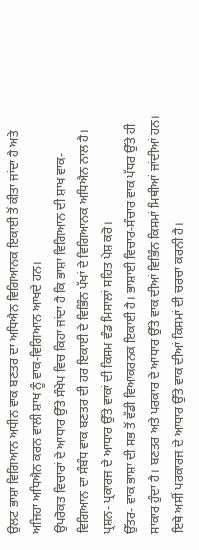ਉਲਟ ਭਾਸ਼ਾ ਵਿਗਿਆਨ ਅਧੀਨ ਵਾਕ ਬਣਤਰ ਦਾ ਅਧਿਐਨ ਵਿਗਿਆਨਕ ਇਕਾਈ ਤੋਂ ਕੀਤਾ ਜਾਂਦਾ ਹੈ ਅਤੇ ਅਜਿਹਾ ਅਧਿਐਨ ਕਰਨ ਵਾਲੀ ਸ਼ਾਖ ਨੂੰ ਵਾਕ-ਵਿਗਿਆਨ ਆਖਦੇ ਹਨ।
ਉਪਰੋਕਤ ਵਿਚਾਰਾਂ ਦੇ ਆਧਾਰ ਉੱਤੇ ਸੰਖੇਪ ਵਿਚ ਕਿਹਾ ਜਾਂਦਾ ਹੈ ਕਿ ਭਾਸ਼ਾ ਵਿਗਿਆਨ ਦੀ ਸ਼ਾਖ ਵਾਕ-ਵਿਗਿਆਨ ਦਾ ਸੰਬੰਧ ਵਾਕ ਬਣਤਰ ਦੀ ਹਰ ਇਕਾਈ ਦੇ ਵਿਭਿੰਨ ਪੱਖਾਂ ਦੇ ਵਿਗਿਆਨਕ ਅਧਿਐਨ ਨਾਲ ਹੈ।
ਪ੍ਰਸ਼ਨ- ਪ੍ਰਕਾਰਜ ਦੇ ਆਧਾਰ ਉੱਤੇ ਵਾਕਾਂ ਦੀ ਕਿਸਮ ਵੰਡ ਮਿਸਾਲਾਂ ਸਹਿਤ ਪੇਸ਼ ਕਰੋ।
ਉੱਤਰ- ਵਾਕ ਭਾਸ਼ਾ ਦੀ ਸਭ ਤੋਂ ਵੱਡੀ ਵਿਆਕਰਨਕ ਇਕਾਈ ਹੈ। ਭਾਸ਼ਾਈ ਵਿਚਾਰ-ਸੰਚਾਰ ਵਾਕ ਪੱਧਰ ਉੱਤੇ ਹੀ ਸਾਕਾਰ ਹੁੰਦਾ ਹੈ। ਬਣਤਰ ਅਤੇ ਪਰਕਾਰ ਦੇ ਆਧਾਰ ਉੱਤੇ ਵਾਕ ਦੀਆਂ ਵਿਭਿੰਨ ਕਿਸਮਾਂ ਮਿਥੀਆਂ ਜਾਂਦੀਆਂ ਹਨ। ਇਥੇ ਅਸੀਂ ਪਰਕਾਰਜ ਦੇ ਆਧਾਰ ਉੱਤੇ ਵਾਕ ਦੀਆਂ ਕਿਸਮਾਂ ਦੀ ਚਰਚਾ ਕਰਨੀ ਹੈ।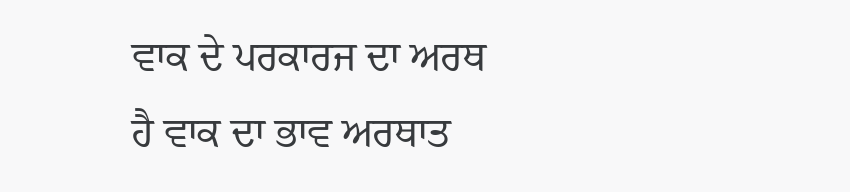ਵਾਕ ਦੇ ਪਰਕਾਰਜ ਦਾ ਅਰਥ ਹੈ ਵਾਕ ਦਾ ਭਾਵ ਅਰਥਾਤ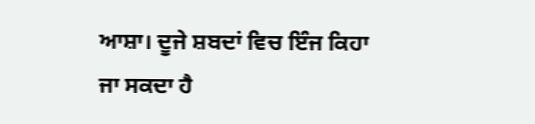ਆਸ਼ਾ। ਦੂਜੇ ਸ਼ਬਦਾਂ ਵਿਚ ਇੰਜ ਕਿਹਾ ਜਾ ਸਕਦਾ ਹੈ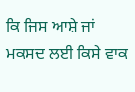ਕਿ ਜਿਸ ਆਸ਼ੇ ਜਾਂ ਮਕਸਦ ਲਈ ਕਿਸੇ ਵਾਕ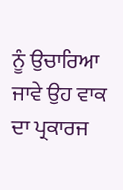ਨੂੰ ਉਚਾਰਿਆ ਜਾਵੇ ਉਹ ਵਾਕ ਦਾ ਪ੍ਰਕਾਰਜ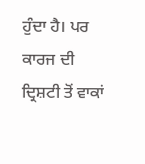ਹੁੰਦਾ ਹੈ। ਪਰ ਕਾਰਜ ਦੀ ਦ੍ਰਿਸ਼ਟੀ ਤੋਂ ਵਾਕਾਂ